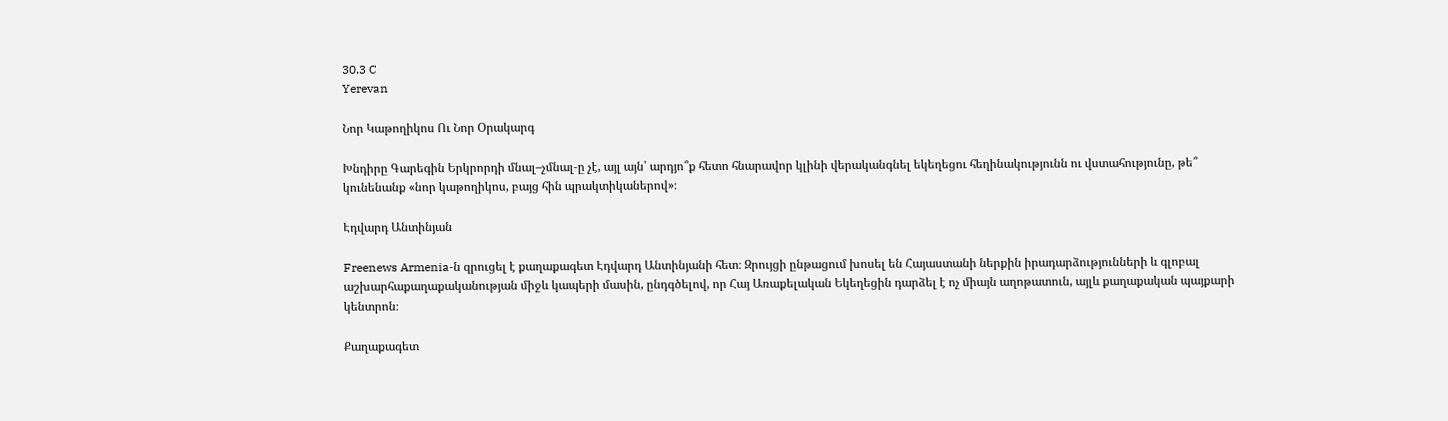30.3 C
Yerevan

Նոր Կաթողիկոս Ու Նոր Օրակարգ

Խնդիրը Գարեգին Երկրորդի մնալ–չմնալ‑ը չէ, այլ այն՝ արդյո՞ք հետո հնարավոր կլինի վերականգնել եկեղեցու հեղինակությունն ու վստահությունը, թե՞ կունենանք «նոր կաթողիկոս, բայց հին պրակտիկաներով»։

Էդվարդ Անտինյան

Freenews Armenia‑ն զրուցել է քաղաքագետ Էդվարդ Անտինյանի հետ։ Զրույցի ընթացում խոսել են Հայաստանի ներքին իրադարձությունների և գլոբալ աշխարհաքաղաքականության միջև կապերի մասին, ընդգծելով, որ Հայ Առաքելական Եկեղեցին դարձել է ոչ միայն աղոթատուն, այլև քաղաքական պայքարի կենտրոն։

Քաղաքագետ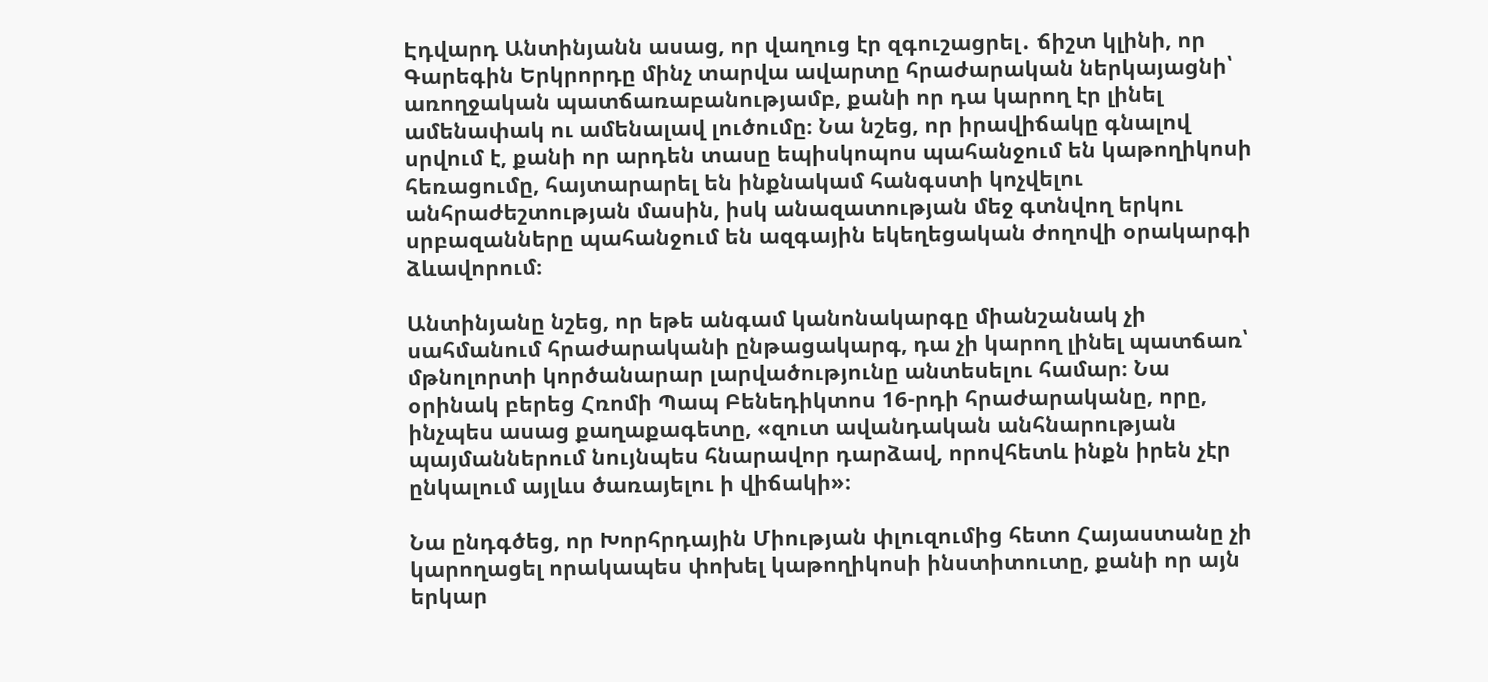Էդվարդ Անտինյանն ասաց, որ վաղուց էր զգուշացրել․ ճիշտ կլինի, որ Գարեգին Երկրորդը մինչ տարվա ավարտը հրաժարական ներկայացնի՝ առողջական պատճառաբանությամբ, քանի որ դա կարող էր լինել ամենափակ ու ամենալավ լուծումը։ Նա նշեց, որ իրավիճակը գնալով սրվում է, քանի որ արդեն տասը եպիսկոպոս պահանջում են կաթողիկոսի հեռացումը, հայտարարել են ինքնակամ հանգստի կոչվելու անհրաժեշտության մասին, իսկ անազատության մեջ գտնվող երկու սրբազանները պահանջում են ազգային եկեղեցական ժողովի օրակարգի ձևավորում։

Անտինյանը նշեց, որ եթե անգամ կանոնակարգը միանշանակ չի սահմանում հրաժարականի ընթացակարգ, դա չի կարող լինել պատճառ՝ մթնոլորտի կործանարար լարվածությունը անտեսելու համար։ Նա օրինակ բերեց Հռոմի Պապ Բենեդիկտոս 16-րդի հրաժարականը, որը, ինչպես ասաց քաղաքագետը, «զուտ ավանդական անհնարության պայմաններում նույնպես հնարավոր դարձավ, որովհետև ինքն իրեն չէր ընկալում այլևս ծառայելու ի վիճակի»։

Նա ընդգծեց, որ Խորհրդային Միության փլուզումից հետո Հայաստանը չի կարողացել որակապես փոխել կաթողիկոսի ինստիտուտը, քանի որ այն երկար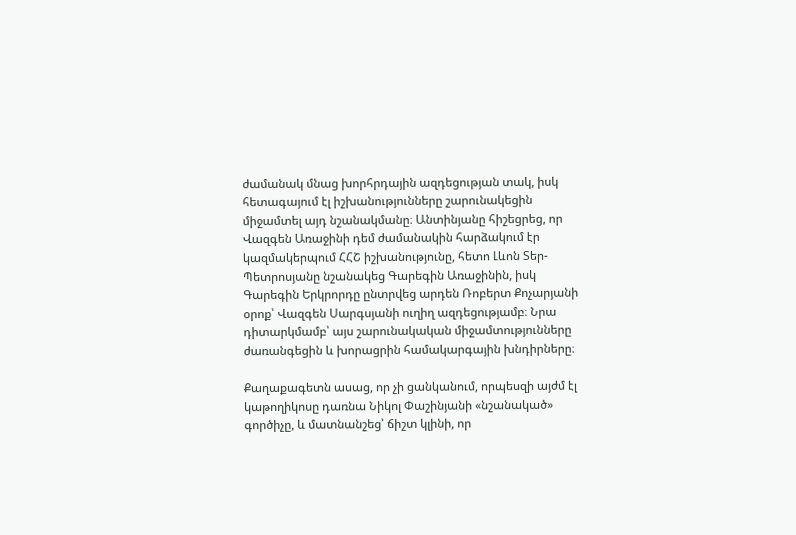ժամանակ մնաց խորհրդային ազդեցության տակ, իսկ հետագայում էլ իշխանությունները շարունակեցին միջամտել այդ նշանակմանը։ Անտինյանը հիշեցրեց, որ Վազգեն Առաջինի դեմ ժամանակին հարձակում էր կազմակերպում ՀՀՇ իշխանությունը, հետո Լևոն Տեր-Պետրոսյանը նշանակեց Գարեգին Առաջինին, իսկ Գարեգին Երկրորդը ընտրվեց արդեն Ռոբերտ Քոչարյանի օրոք՝ Վազգեն Սարգսյանի ուղիղ ազդեցությամբ։ Նրա դիտարկմամբ՝ այս շարունակական միջամտությունները ժառանգեցին և խորացրին համակարգային խնդիրները։

Քաղաքագետն ասաց, որ չի ցանկանում, որպեսզի այժմ էլ կաթողիկոսը դառնա Նիկոլ Փաշինյանի «նշանակած» գործիչը, և մատնանշեց՝ ճիշտ կլինի, որ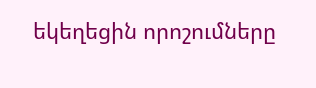եկեղեցին որոշումները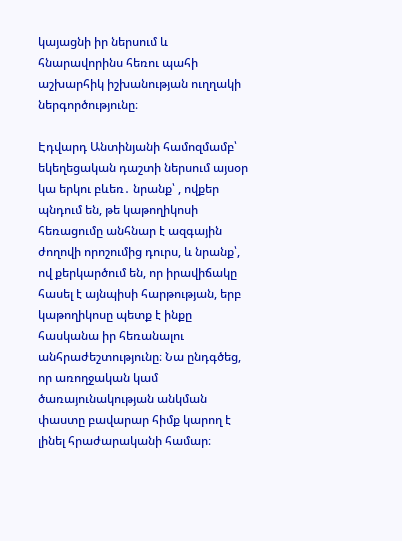կայացնի իր ներսում և հնարավորինս հեռու պահի աշխարհիկ իշխանության ուղղակի ներգործությունը։

Էդվարդ Անտինյանի համոզմամբ՝ եկեղեցական դաշտի ներսում այսօր կա երկու բևեռ․ նրանք՝ , ովքեր պնդում են, թե կաթողիկոսի հեռացումը անհնար է ազգային ժողովի որոշումից դուրս, և նրանք՝, ով քերկարծում են, որ իրավիճակը հասել է այնպիսի հարթության, երբ կաթողիկոսը պետք է ինքը հասկանա իր հեռանալու անհրաժեշտությունը։ Նա ընդգծեց, որ առողջական կամ ծառայունակության անկման փաստը բավարար հիմք կարող է լինել հրաժարականի համար։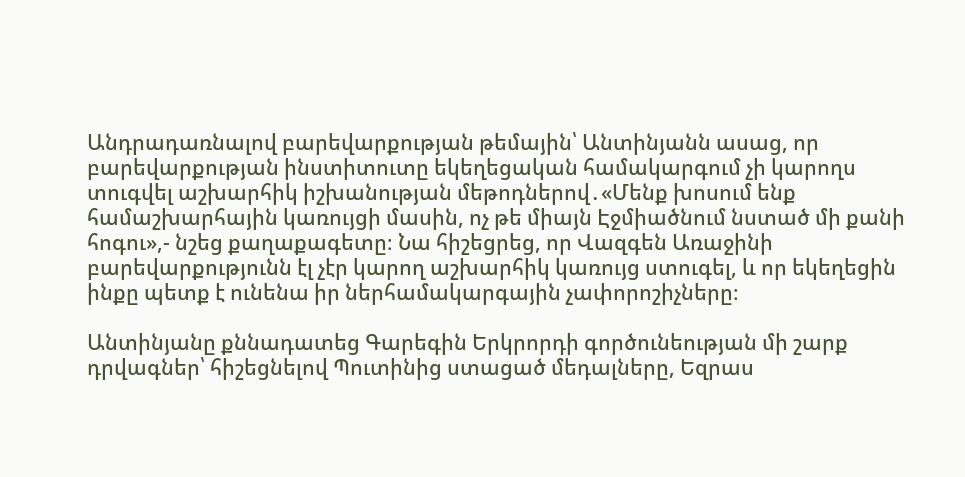Անդրադառնալով բարեվարքության թեմային՝ Անտինյանն ասաց, որ բարեվարքության ինստիտուտը եկեղեցական համակարգում չի կարողս տուգվել աշխարհիկ իշխանության մեթոդներով․«Մենք խոսում ենք համաշխարհային կառույցի մասին, ոչ թե միայն Էջմիածնում նստած մի քանի հոգու»,- նշեց քաղաքագետը։ Նա հիշեցրեց, որ Վազգեն Առաջինի բարեվարքությունն էլ չէր կարող աշխարհիկ կառույց ստուգել, և որ եկեղեցին ինքը պետք է ունենա իր ներհամակարգային չափորոշիչները։

Անտինյանը քննադատեց Գարեգին Երկրորդի գործունեության մի շարք դրվագներ՝ հիշեցնելով Պուտինից ստացած մեդալները, Եզրաս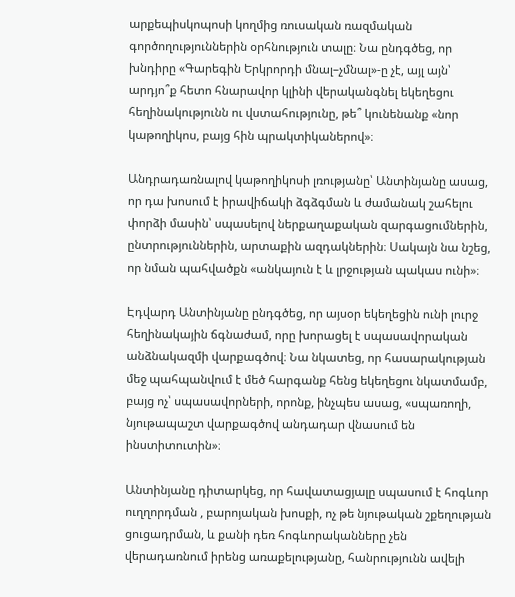արքեպիսկոպոսի կողմից ռուսական ռազմական գործողություններին օրհնություն տալը։ Նա ընդգծեց, որ խնդիրը «Գարեգին Երկրորդի մնալ–չմնալ»-ը չէ, այլ այն՝ արդյո՞ք հետո հնարավոր կլինի վերականգնել եկեղեցու հեղինակությունն ու վստահությունը, թե՞ կունենանք «նոր կաթողիկոս, բայց հին պրակտիկաներով»։

Անդրադառնալով կաթողիկոսի լռությանը՝ Անտինյանը ասաց, որ դա խոսում է իրավիճակի ձգձգման և ժամանակ շահելու փորձի մասին՝ սպասելով ներքաղաքական զարգացումներին, ընտրություններին, արտաքին ազդակներին։ Սակայն նա նշեց, որ նման պահվածքն «անկայուն է և լրջության պակաս ունի»։

Էդվարդ Անտինյանը ընդգծեց, որ այսօր եկեղեցին ունի լուրջ հեղինակային ճգնաժամ, որը խորացել է սպասավորական անձնակազմի վարքագծով։ Նա նկատեց, որ հասարակության մեջ պահպանվում է մեծ հարգանք հենց եկեղեցու նկատմամբ, բայց ոչ՝ սպասավորների, որոնք, ինչպես ասաց, «սպառողի, նյութապաշտ վարքագծով անդադար վնասում են ինստիտուտին»։

Անտինյանը դիտարկեց, որ հավատացյալը սպասում է հոգևոր ուղղորդման , բարոյական խոսքի, ոչ թե նյութական շքեղության ցուցադրման, և քանի դեռ հոգևորականները չեն վերադառնում իրենց առաքելությանը, հանրությունն ավելի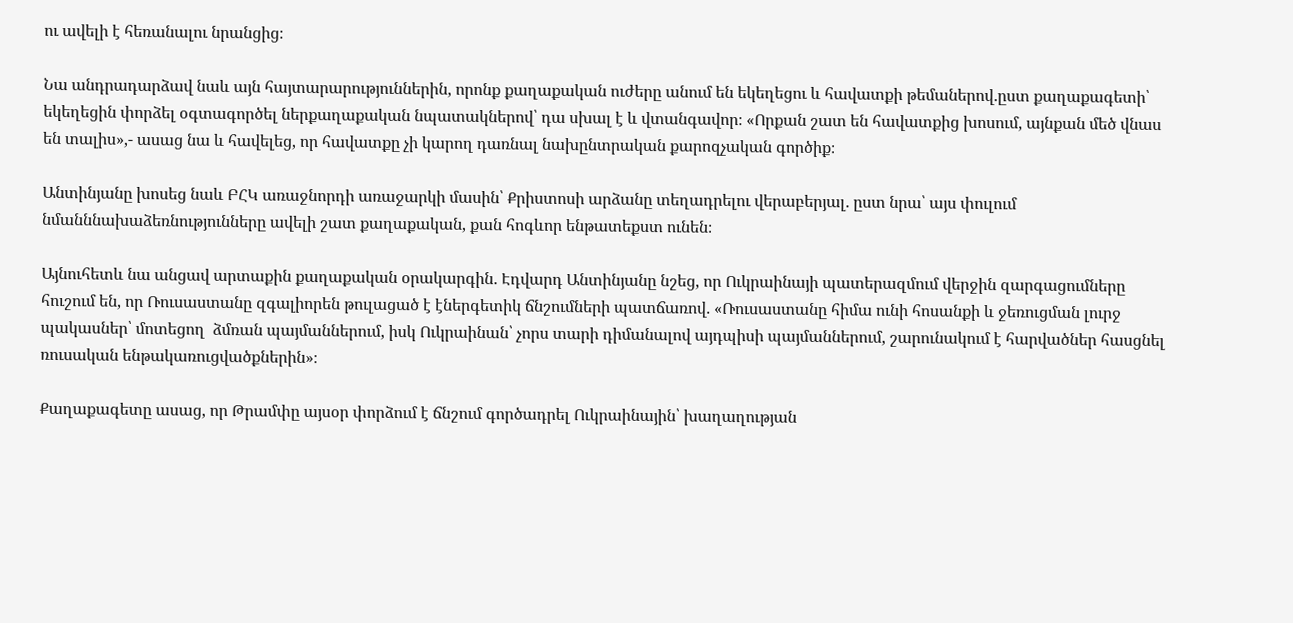ու ավելի է հեռանալու նրանցից։

Նա անդրադարձավ նաև այն հայտարարություններին, որոնք քաղաքական ուժերը անում են եկեղեցու և հավատքի թեմաներով․ըստ քաղաքագետի՝ եկեղեցին փորձել օգտագործել ներքաղաքական նպատակներով՝ դա սխալ է և վտանգավոր։ «Որքան շատ են հավատքից խոսում, այնքան մեծ վնաս են տալիս»,- ասաց նա և հավելեց, որ հավատքը չի կարող դառնալ նախընտրական քարոզչական գործիք։

Անտինյանը խոսեց նաև ԲՀԿ առաջնորդի առաջարկի մասին՝ Քրիստոսի արձանը տեղադրելու վերաբերյալ․ ըստ նրա՝ այս փուլում նմանննախաձեռնությունները ավելի շատ քաղաքական, քան հոգևոր ենթատեքստ ունեն։

Այնուհետև նա անցավ արտաքին քաղաքական օրակարգին․ Էդվարդ Անտինյանը նշեց, որ Ուկրաինայի պատերազմում վերջին զարգացումները հուշում են, որ Ռուսաստանը զգալիորեն թուլացած է էներգետիկ ճնշումների պատճառով․ «Ռուսաստանը հիմա ունի հոսանքի և ջեռուցման լուրջ պակասներ՝ մոտեցող  ձմռան պայմաններում, իսկ Ուկրաինան՝ չորս տարի դիմանալով այդպիսի պայմաններում, շարունակում է հարվածներ հասցնել ռուսական ենթակառուցվածքներին»։

Քաղաքագետը ասաց, որ Թրամփը այսօր փորձում է ճնշում գործադրել Ուկրաինային՝ խաղաղության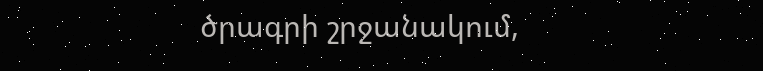ծրագրի շրջանակում,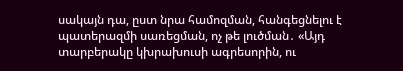սակայն դա, ըստ նրա համոզման, հանգեցնելու է պատերազմի սառեցման, ոչ թե լուծման․ «Այդ տարբերակը կխրախուսի ագրեսորին, ու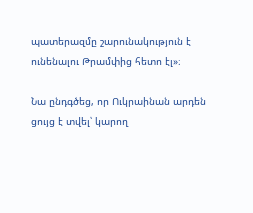պատերազմը շարունակություն է ունենալու Թրամփից հետո էլ»։

Նա ընդգծեց, որ Ուկրաինան արդեն ցույց է տվել՝ կարող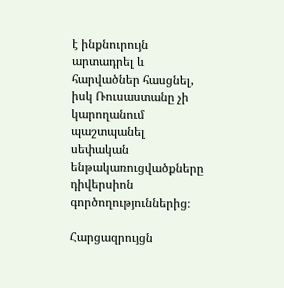է ինքնուրույն արտադրել և հարվածներ հասցնել, իսկ Ռուսաստանը չի կարողանում պաշտպանել սեփական ենթակառուցվածքները դիվերսիոն գործողություններից։

Հարցազրույցն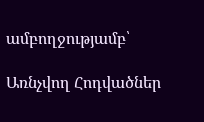ամբողջությամբ՝

Առնչվող Հոդվածներ